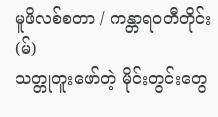မူဖိလစ်စတာ / ကန္တာရဝတီတိုင်း (မ်)
သတ္တုတူးဖော်တဲ့ မိုင်းတွင်းတွေ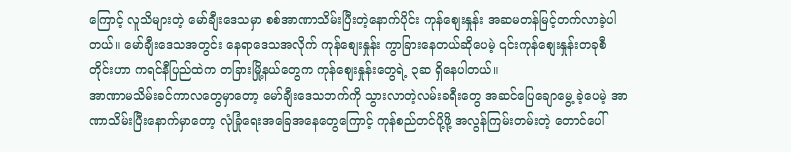ကြောင့် လူသိများတဲ့ မော်ချီးဒေသမှာ စစ်အာဏာသိမ်းပြီးတဲ့နောက်ပိုင်း ကုန်စျေးနှုန်း အဆမတန်မြင့်တက်လာခဲ့ပါတယ်။ မော်ချီးဒေသအတွင်း နေရာဒေသအလိုက် ကုန်စျေးနှုန်း ကွာခြားနေတယ်ဆိုပေမဲ့ ၎င်းကုန်စျေးနှုန်းတခုစီတိုင်းဟာ ကရင်နီပြည်ထဲက တခြားမြို့နယ်တွေက ကုန်စျေးနှုန်းတွေရဲ့ ၃ဆ ရှိနေပါတယ်။
အာဏာမသိမ်းခင်ကာလတွေမှာတော့ မော်ချီးဒေသဘက်ကို သွားလာတဲ့လမ်းခရီးတွေ အဆင်ပြေချောမွေ့ ခဲ့ပေမဲ့ အာဏာသိမ်းပြီးနောက်မှာတော့ လုံခြုံရေးအခြေအနေတွေကြောင့် ကုန်စည်တင်ပို့ဖို့ အလွန်ကြမ်းတမ်းတဲ့ တောင်ပေါ်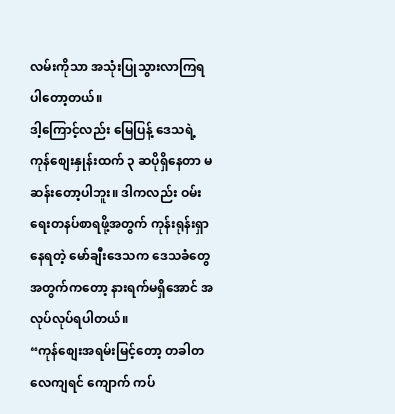လမ်းကိုသာ အသုံးပြုသွားလာကြရပါတော့တယ်။
ဒါ့ကြောင့်လည်း မြေပြန့် ဒေသရဲ့ ကုန်စျေးနှုန်းထက် ၃ ဆပိုရှိနေတာ မဆန်းတော့ပါဘူး။ ဒါကလည်း ဝမ်းရေးတနပ်စာရဖို့အတွက် ကုန်းရုန်းရှာနေရတဲ့ မော်ချီးဒေသက ဒေသခံတွေအတွက်ကတော့ နားရက်မရှိအောင် အလုပ်လုပ်ရပါတယ်။
“ကုန်စျေးအရမ်းမြင့်တော့ တခါတလေကျရင် ကျောက် ကပ်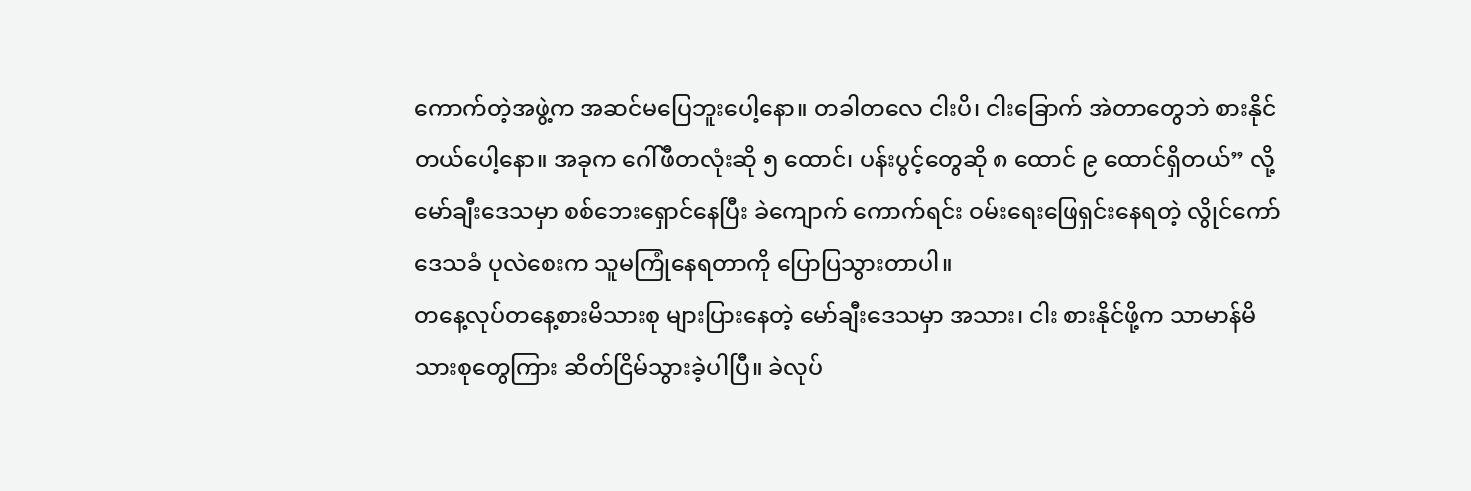ကောက်တဲ့အဖွဲ့က အဆင်မပြေဘူးပေါ့နော။ တခါတလေ ငါးပိ၊ ငါးခြောက် အဲတာတွေဘဲ စားနိုင်တယ်ပေါ့နော။ အခုက ဂေါ်ဖီတလုံးဆို ၅ ထောင်၊ ပန်းပွင့်တွေဆို ၈ ထောင် ၉ ထောင်ရှိတယ်” လို့မော်ချီးဒေသမှာ စစ်ဘေးရှောင်နေပြီး ခဲကျောက် ကောက်ရင်း ဝမ်းရေးဖြေရှင်းနေရတဲ့ လွိုင်ကော်ဒေသခံ ပုလဲစေးက သူမကြုံနေရတာကို ပြောပြသွားတာပါ။
တနေ့လုပ်တနေ့စားမိသားစု များပြားနေတဲ့ မော်ချီးဒေသမှာ အသား၊ ငါး စားနိုင်ဖို့က သာမာန်မိသားစုတွေကြား ဆိတ်ငြိမ်သွားခဲ့ပါပြီ။ ခဲလုပ်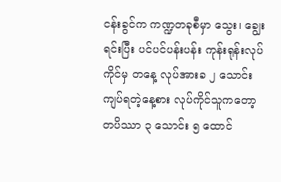ငန်းခွင်က ကဏ္ဍတခုစီမှာ သွေး၊ ချွေး ရင်းပြီး ပင်ပင်ပန်းပန်း ကုန်းရုန်းလုပ်ကိုင်မှ တနေ့ လုပ်အားခ ၂ သောင်းကျပ်ရတဲ့နေ့စား လုပ်ကိုင်သူကတော့ တပိဿာ ၃ သောင်း ၅ ထောင်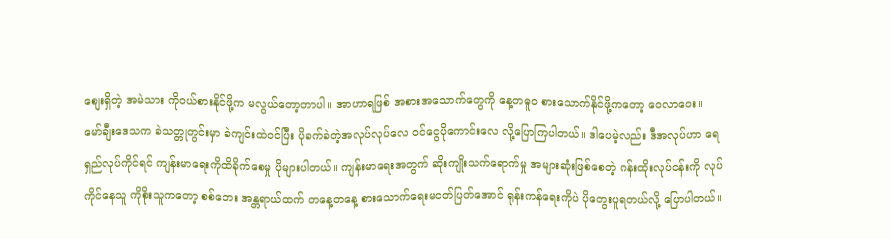စျေးရှိတဲ့ အမဲသား ကိုဝယ်စားနိုင်ဖို့က မလွယ်တော့တာပါ။ အာဟာရဖြစ် အစားအသောက်တွေကို နေ့တဓူဝ စားသောက်နိုင်ဖို့ကတော့ ဝေလာဝေး။
မော်ချီးဒေသက ခဲသတ္တုတွင်းမှာ ခဲကျင်းထဲဝင်ပြီး ပိုခက်ခဲတဲ့အလုပ်လုပ်လေ ဝင်ငွေပိုကောင်းလေ လို့ပြောကြပါတယ်။ ဒါပေမဲ့လည်း ဒီအလုပ်ဟာ ရေရှည်လုပ်ကိုင်ရင် ကျန်းမာရေးကိုထိခိုက်စေမှု ပိုများပါတယ်။ ကျန်းမာရေးအတွက် ဆိုးကျိုးသက်ရောက်မှု အများဆုံးဖြစ်စေတဲ့ ဂန်းထိုးလုပ်ငန်းကို လုပ်ကိုင်နေသူ ကိုစိုးသူကတော့ စစ်ဘေး အန္တရာယ်ထက် တနေ့တနေ့ စားသောက်ရေးမငတ်ပြတ်အောင် ရုန်းကန်ရေးကိုပဲ ပိုတွေးပူရတယ်လို့ ပြောပါတယ်။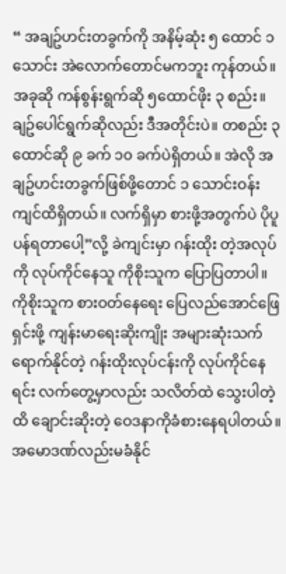“ အချဥ်ဟင်းတခွက်ကို အနိမ့်ဆုံး ၅ ထောင် ၁ သောင်း အဲလောက်တောင်မကဘူး ကုန်တယ်။ အခုဆို ကန်စွန်းရွက်ဆို ၅ထောင်ဖိုး ၃ စည်း။ ချဥ်ပေါင်ရွက်ဆိုလည်း ဒီအတိုင်းပဲ။ တစည်း ၃ထောင်ဆို ၉ ခက် ၁၀ ခက်ပဲရှိတယ်။ အဲလို အချဥ်ဟင်းတခွက်ဖြစ်ဖို့တောင် ၁ သောင်းဝန်းကျင်ထိရှိတယ်။ လက်ရှိမှာ စားဖို့အတွက်ပဲ ပိုပူပန်ရတာပေါ့”လို့ ခဲကျင်းမှာ ဂန်းထိုး တဲ့အလုပ်ကို လုပ်ကိုင်နေသူ ကိုစိုးသူက ပြောပြတာပါ။
ကိုစိုးသူက စားဝတ်နေရေး ပြေလည်အောင်ဖြေရှင်းဖို့ ကျန်းမာရေးဆိုးကျိုး အများဆုံးသက်ရောက်နိုင်တဲ့ ဂန်းထိုးလုပ်ငန်းကို လုပ်ကိုင်နေရင်း လက်တွေ့မှာလည်း သလိတ်ထဲ သွေးပါတဲ့ထိ ချောင်းဆိုးတဲ့ ဝေဒနာကိုခံစားနေရပါတယ်။ အမောဒဏ်လည်းမခံနိုင်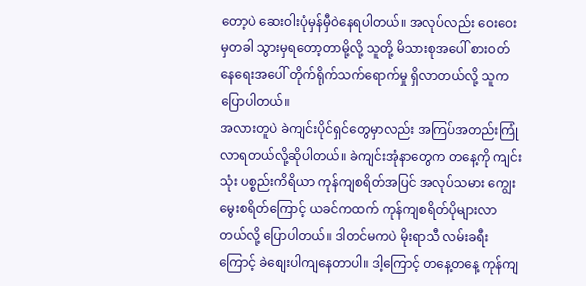တော့ပဲ ဆေးဝါးပုံမှန်မှီဝဲနေရပါတယ်။ အလုပ်လည်း ဝေးဝေးမှတခါ သွားမှရတော့တာမို့လို့ သူတို့ မိသားစုအပေါ် စားဝတ်နေရေးအပေါ် တိုက်ရိုက်သက်ရောက်မှု ရှိလာတယ်လို့ သူကပြောပါတယ်။
အလားတူပဲ ခဲကျင်းပိုင်ရှင်တွေမှာလည်း အကြပ်အတည်းကြုံလာရတယ်လို့ဆိုပါတယ်။ ခဲကျင်းအုံနာတွေက တနေ့ကို ကျင်းသုံး ပစ္စည်းကိရိယာ ကုန်ကျစရိတ်အပြင် အလုပ်သမား ကျွေးမွေးစရိတ်ကြောင့် ယခင်ကထက် ကုန်ကျစရိတ်ပိုများလာတယ်လို့ ပြောပါတယ်။ ဒါတင်မကပဲ မိုးရာသီ လမ်းခရီးကြောင့် ခဲစျေးပါကျနေတာပါ။ ဒါ့ကြောင့် တနေ့တနေ့ ကုန်ကျ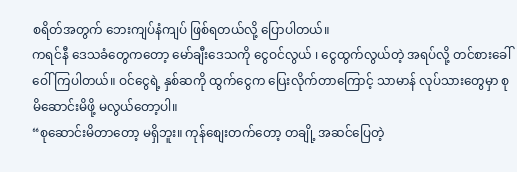စရိတ်အတွက် ဘေးကျပ်နံကျပ် ဖြစ်ရတယ်လို့ ပြောပါတယ်။
ကရင်နီ ဒေသခံတွေကတော့ မော်ချီးဒေသကို ငွေဝင်လွယ် ၊ ငွေထွက်လွယ်တဲ့ အရပ်လို့ တင်စားခေါ်ဝေါ်ကြပါတယ်။ ဝင်ငွေရဲ့ နှစ်ဆကို ထွက်ငွေက ပြေးလိုက်တာကြောင့် သာမာန် လုပ်သားတွေမှာ စုမိဆောင်းမိဖို့ မလွယ်တော့ပါ။
“စုဆောင်းမိတာတော့ မရှိဘူး။ ကုန်စျေးတက်တော့ တချို့ အဆင်ပြေတဲ့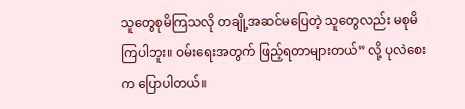သူတွေစုမိကြသလို တချို့အဆင်မပြေတဲ့ သူတွေလည်း မစုမိကြပါဘူး။ ဝမ်းရေးအတွက် ဖြည့်ရတာများတယ်” လို့ ပုလဲစေးက ပြောပါတယ်။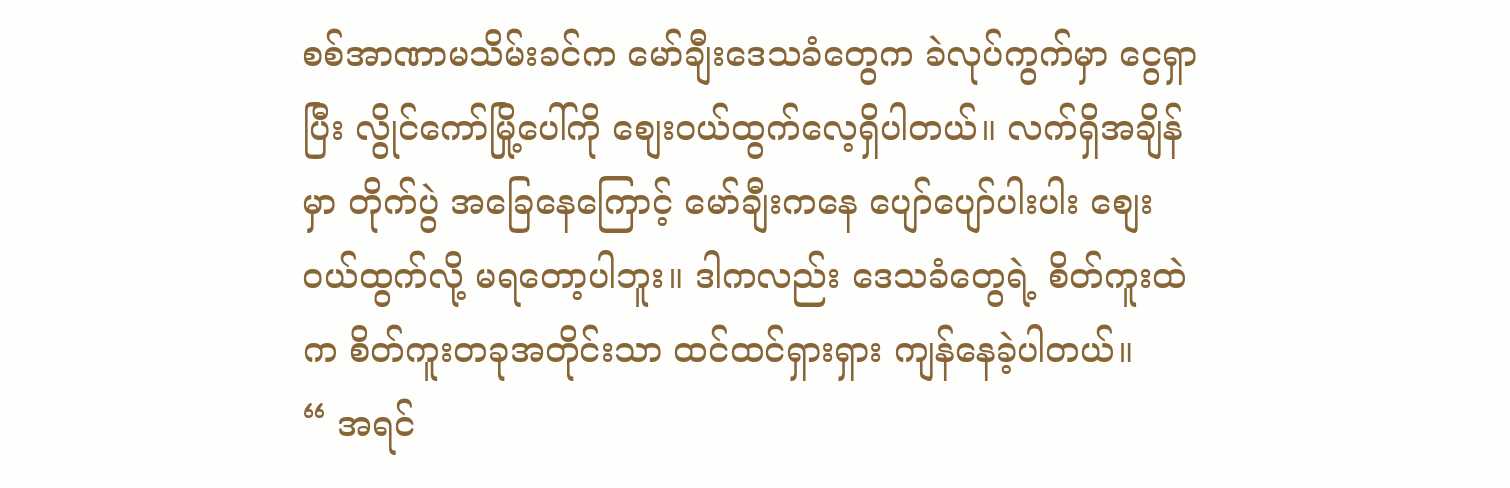စစ်အာဏာမသိမ်းခင်က မော်ချီးဒေသခံတွေက ခဲလုပ်ကွက်မှာ ငွေရှာပြီး လွိုင်ကော်မြို့ပေါ်ကို စျေးဝယ်ထွက်လေ့ရှိပါတယ်။ လက်ရှိအချိန်မှာ တိုက်ပွဲ အခြေနေကြောင့် မော်ချီးကနေ ပျော်ပျော်ပါးပါး စျေးဝယ်ထွက်လို့ မရတော့ပါဘူး။ ဒါကလည်း ဒေသခံတွေရဲ့ စိတ်ကူးထဲက စိတ်ကူးတခုအတိုင်းသာ ထင်ထင်ရှားရှား ကျန်နေခဲ့ပါတယ်။
“ အရင်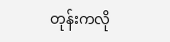တုန်းကလို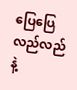ပြေပြေလည်လည်နဲ့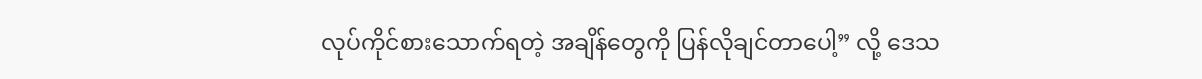လုပ်ကိုင်စားသောက်ရတဲ့ အချိန်တွေကို ပြန်လိုချင်တာပေါ့” လို့ ဒေသ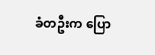ခံတဦးက ပြော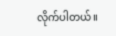လိုက်ပါတယ်။